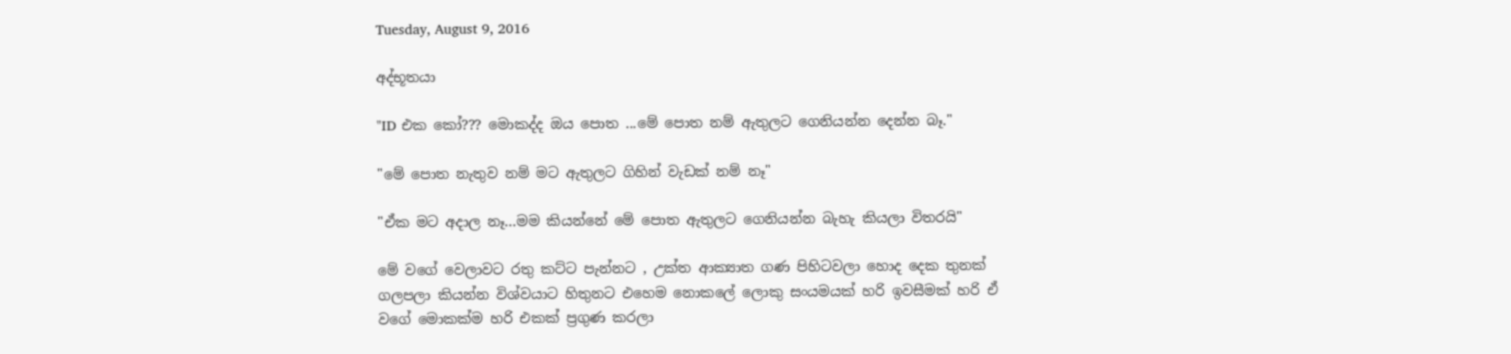Tuesday, August 9, 2016

අද්භූතයා

"ID එක කෝ??? මොකද්ද ඔය පොත ...මේ පොත නම් ඇතුලට ගෙනියන්න දෙන්න බෑ."

"මේ පොත නැතුව නම් මට ඇතුලට ගිහින් වැඩක් නම් නෑ"

"ඒක මට අදාල නෑ...මම කියන්නේ මේ පොත ඇතුලට ගෙනියන්න බැහැ කියලා විතරයි"

මේ වගේ වෙලාවට රතු කට්ට පැන්නට , උක්ත ආක්‍යාත ගණ පිහිටවලා හොද දෙක තුනක් ගලපලා කියන්න විශ්වයාට හිතුනට එහෙම නොකලේ ලොකු සංයමයක් හරි ඉවසීමක් හරි ඒ වගේ මොකක්ම හරි එකක් ප්‍රගුණ කරලා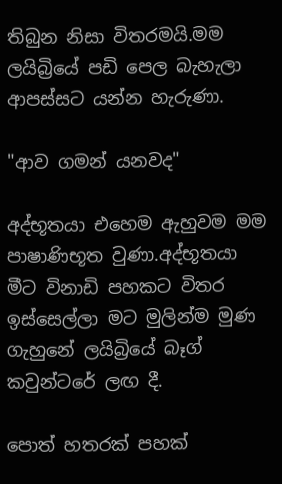තිබුන නිසා විතරමයි.මම ලයිබ්‍රියේ පඩි පෙල බැහැලා ආපස්සට යන්න හැරුණා.

"ආව ගමන් යනවද"

අද්භූතයා එහෙම ඇහුවම මම පාෂාණිභූත වුණා.අද්භූතයා මීට විනාඩි පහකට විතර ඉස්සෙල්ලා මට මුලින්ම මුණ ගැහුනේ ලයිබ්‍රියේ බෑග් කවුන්ටරේ ලඟ දී.

පොත් හතරක් පහක්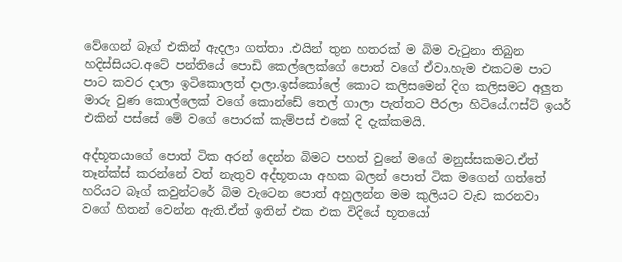වේගෙන් බෑග් එකින් ඇදලා ගත්තා .එයින් තුන හතරක් ම බිම වැටුනා තිබුන හදිස්සියට.අටේ පන්තියේ පොඩි කෙල්ලෙක්ගේ පොත් වගේ ඒවා.හැම එකටම පාට පාට කවර දාලා ඉටිකොලත් දාලා.ඉස්කෝලේ කොට කලිසමෙන් දිග කලිසමට අලුත මාරු වුණ කොල්ලෙක් වගේ කොන්ඩේ තෙල් ගාලා පැත්තට පීරලා හිටියේ.ෆස්ට් ඉයර් එකින් පස්සේ මේ වගේ පොරක් කැම්පස් එකේ දි දැක්කමයි.

අද්භූතයාගේ පොත් ටික අරන් දෙන්න බිමට පහත් වුනේ මගේ මනුස්සකමට.ඒත් තෑන්ක්ස් කරන්නේ වත් නැතුව අද්භූතයා අහක බලන් පොත් ටික මගෙන් ගත්තේ හරියට බෑග් කවුන්ටරේ බිම වැටෙන පොත් අහුලන්න මම කුලියට වැඩ කරනවා වගේ හිතන් වෙන්න ඇති.ඒත් ඉතින් එක එක විදියේ භූතයෝ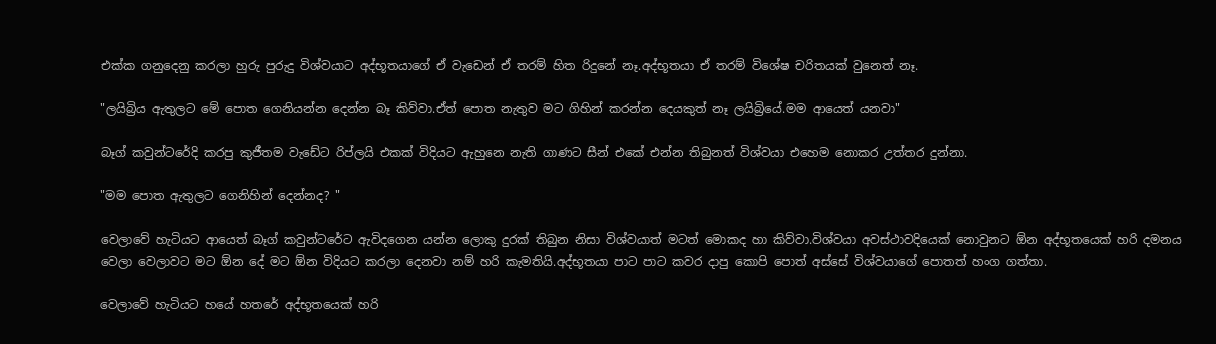එක්ක ගනුදෙනු කරලා හුරු පුරුදු විශ්වයාට අද්භූතයාගේ ඒ වැඩෙන් ඒ තරම් හිත රිදුනේ නෑ.අද්භූතයා ඒ තරම් විශේෂ චරිතයක් වුනෙත් නෑ.

"ලයිබ්‍රිය ඇතුලට මේ පොත ගෙනියන්න දෙන්න බෑ කිව්වා.ඒත් පොත නැතුව මට ගිහින් කරන්න දෙයකුත් නෑ ලයිබ්‍රියේ.මම ආයෙත් යනවා"

බෑග් කවුන්ටරේදි කරපු කුජීතම වැඩේට රිප්ලයි එකක් විදියට ඇහුනෙ නැති ගාණට සීන් එකේ එන්න තිබුනත් විශ්වයා එහෙම නොකර උත්තර දුන්නා.

"මම පොත ඇතුලට ගෙනිහින් දෙන්නද? "

වෙලාවේ හැටියට ආයෙත් බෑග් කවුන්ටරේට ඇවිදගෙන යන්න ලොකු දුරක් තිබුන නිසා විශ්වයාත් මටත් මොකද හා කිව්වා.විශ්වයා අවස්ථාවදියෙක් නොවුනට ඕන අද්භූතයෙක් හරි දමනය වෙලා වෙලාවට මට ඕන දේ මට ඕන විදියට කරලා දෙනවා නම් හරි කැමතියි.අද්භූතයා පාට පාට කවර දාපු කොපි පොත් අස්සේ විශ්වයාගේ පොතත් හංග ගත්තා.

වෙලාවේ හැටියට හයේ හතරේ අද්භූතයෙක් හරි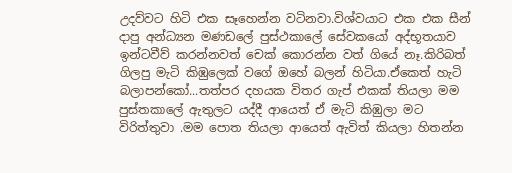උදව්වට හිටි එක සෑහෙන්න වටිනවා.විශ්වයාට එක එක සීන් දාපු අන්ධ්‍යන මණඩලේ පුස්ථකාලේ සේවකයෝ අද්භූතයාව ඉන්ටවීව් කරන්නවත් චෙක් කොරන්න වත් ගියේ නෑ.කිරිබත් ගිලපු මැටි කිඹුලෙක් වගේ ඔහේ බලන් හිටියා.ඒකෙත් හැටි බලාපන්කෝ...තත්පර දහයක විතර ගැප් එකක් තියලා මම පුස්තකාලේ ඇතුලට යද්දී ආයෙත් ඒ මැටි කිඹුලා මට විරිත්තුවා .මම පොත තියලා ආයෙත් ඇවිත් කියලා හිතන්න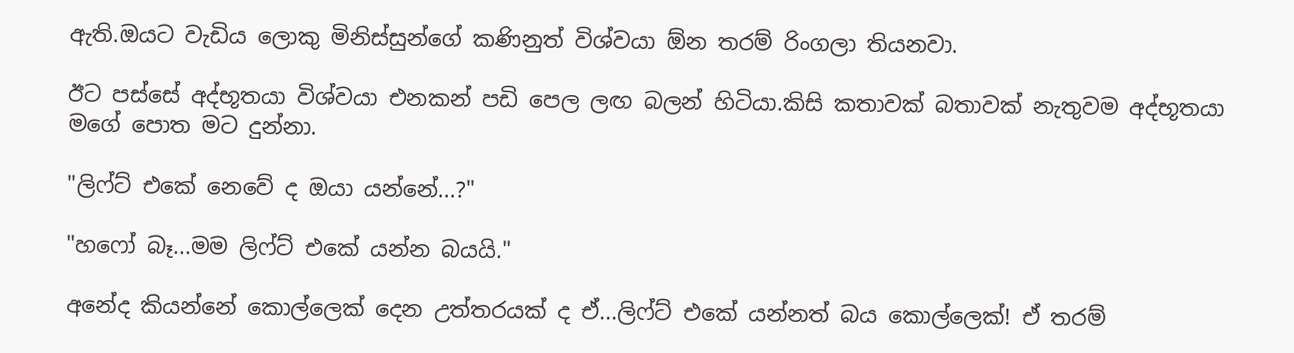ඇති.ඔයට වැඩිය ලොකු මිනිස්සුන්ගේ කණිනුත් විශ්වයා ඕන තරම් රිංගලා තියනවා.

ඊට පස්සේ අද්භූතයා විශ්වයා එනකන් පඩි පෙල ලඟ බලන් හිටියා.කිසි කතාවක් බතාවක් නැතුවම අද්භූතයා මගේ පොත මට දුන්නා.

"ලිෆ්ට් එකේ නෙවේ ද ඔයා යන්නේ...?"

"හෆෝ බෑ...මම ලිෆ්ට් එකේ යන්න බයයි."

අනේද කියන්නේ කොල්ලෙක් දෙන උත්තරයක් ද ඒ...ලිෆ්ට් එකේ යන්නත් බය කොල්ලෙක්! ඒ තරම්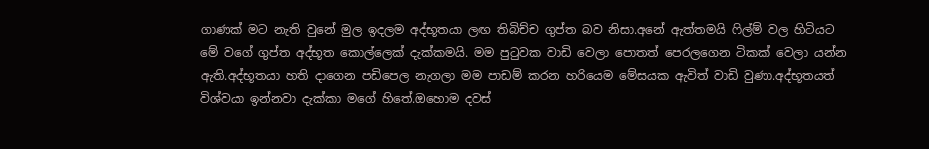ගාණක් මට නැති වුනේ මුල ඉදලම අද්භූතයා ලඟ තිබිච්ච ගුප්ත බව නිසා.අනේ ඇත්තමයි ෆිල්ම් වල හිටියට මේ වගේ ගුප්ත අද්භූත කොල්ලෙක් දැක්කමයි. මම පුටුවක වාඩි වෙලා පොතත් පෙරලගෙන ටිකක් වෙලා යන්න ඇති.අද්භූතයා හති දාගෙන පඩිපෙල නැගලා මම පාඩම් කරන හරියෙම මේසයක ඇවිත් වාඩි වුණා.අද්භූතයත් විශ්වයා ඉන්නවා දැක්කා මගේ හිතේ.ඔහොම දවස්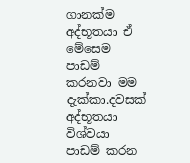ගානක්ම අද්භූතයා ඒ මේසෙම පාඩම් කරනවා මම දැක්කා.දවසක් අද්භූතයා විශ්වයා පාඩම් කරන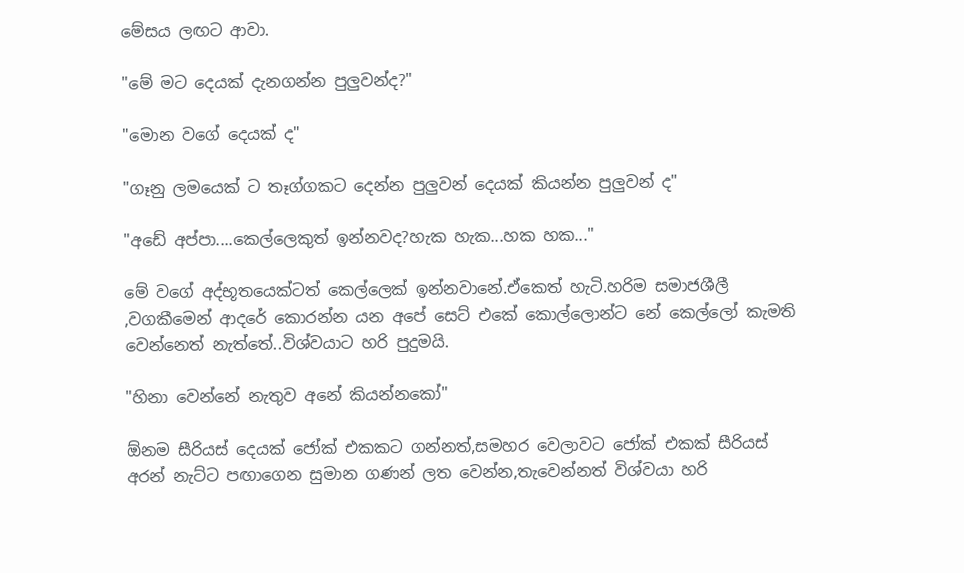මේසය ලඟට ආවා.

"මේ මට දෙයක් දැනගන්න පුලුවන්ද?"

"මොන වගේ දෙයක් ද"

"ගෑනු ලමයෙක් ට තෑග්ගකට දෙන්න පුලුවන් දෙයක් කියන්න පුලුවන් ද"

"අඩේ අප්පා....කෙල්ලෙකුත් ඉන්නවද?හැක හැක...හක හක..."

මේ වගේ අද්භූතයෙක්ටත් කෙල්ලෙක් ඉන්නවානේ.ඒකෙත් හැටි.හරිම සමාජශීලී ,වගකීමෙන් ආදරේ කොරන්න යන අපේ සෙට් එකේ කොල්ලොන්ට නේ කෙල්ලෝ කැමති වෙන්නෙත් නැත්තේ..විශ්වයාට හරි පුදුමයි.

"හිනා වෙන්නේ නැතුව අනේ කියන්නකෝ"

ඕනම සීරියස් දෙයක් ජෝක් එකකට ගන්නත්,සමහර වෙලාවට ජෝක් එකක් සීරියස් අරන් නැට්ට පඟාගෙන සුමාන ගණන් ලත වෙන්න,තැවෙන්නත් විශ්වයා හරි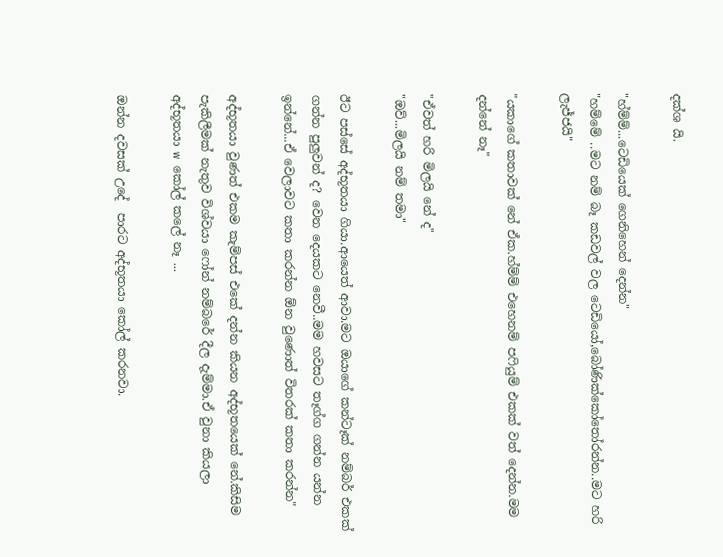දක්ශ යි.

"හ්ම්ම්...ටෙඩියෙක් ගෙනිහෙන් දෙන්න"
"හම්මේ ..මට නම් බෑ කඩවල් වල ටෙඩියෝ,බෝණික්කෝතෝරන්න..මට හරි ලැජ්ජයි"

"යකාගේ කතාවක් නේ ඒක.හ්ම්ම් එහෙනම් පෆියුම් එකක් වත් දෙන්න.මම දන්නේ නෑ"

"ඒවත් හරි මිලයි නේ ද"
"ඔව්...මිලයි නම් තමා"

ඊට පස්සේ අද්භූතයා ගියා.ආයෙත් ආවා.මට ඔයාගේ කන්ටෑක් නම්බර් එකක් ගන්න පුලුවන් ද? වෙන දෙයකට නෙවී..මම හවසට තෑග්ග ගන්න යන්න ඉන්නේ...ඒ වෙලාවට කතා කරන්න ඕන වුණොත් විතරක් කතා කරන්න"

අද්භූතයා වුණත් එකම කැම්පස් එකේ දන්න කියන අද්භූතයෙක් නේ.කිසිම පැකිලීමක් නැතුව විශ්වයා ෆෝන් නම්බරේ දීල දැම්මා.ඒ වුනා කියලා අද්භූතයා w කෝල් කලේ නෑ ...

ඔන්න දවසක් උදේ  පාරට අද්භූතයා කෝල් කරනවා.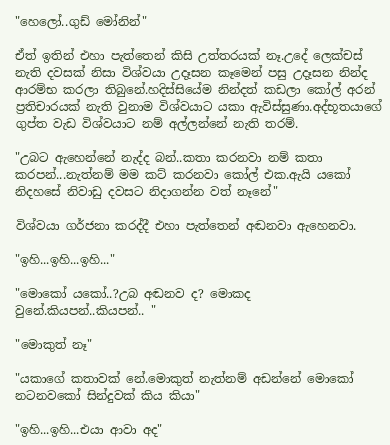"හෙලෝ..ගුඩ් මෝනින්"

ඒත් ඉතින් එහා පැත්තෙන් කිසි උත්තරයක් නෑ.උදේ ලෙක්චස් නැති දවසක් නිසා විශ්වයා උදෑසන කෑමෙන් පසු උදෑසන නින්ද ආරම්භ කරලා තිබුනේ.හදිස්සියේම නින්දත් කඩලා කෝල් අරන් ප්‍රතිචාරයක් නැති වුනාම විශ්වයාට යකා ඇවිස්සුණා.අද්භූතයාගේ ගුප්ත වැඩ විශ්වයාට නම් අල්ලන්නේ නැති තරම්.

"උබට ඇහෙන්නේ නැද්ද බන්..කතා කරනවා නම් කතා කරපන්...නැත්නම් මම කට් කරනවා කෝල් එක.ඇයි යකෝ නිදහසේ නිවාඩු දවසට නිදාගන්න වත් නෑනේ"

විශ්වයා ගර්ජනා කරද්දී එහා පැත්තෙන් අඬනවා ඇහෙනවා.

"ඉහි...ඉහි...ඉහි..."

"මොකෝ යකෝ..?උබ අඬනව ද? මොකද වුනේ.කියපන්..කියපන්.. "

"මොකුත් නෑ"

"යකාගේ කතාවක් නේ.මොකුත් නැත්නම් අඩන්නේ මොකෝ නටනවකෝ සින්දුවක් කිය කියා"

"ඉහි...ඉහි...එයා ආවා අද"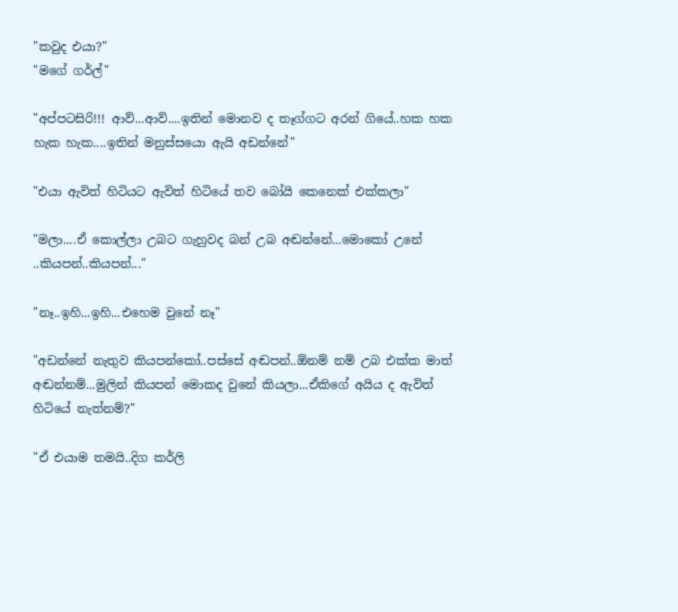"කවුද එයා?"
"මගේ ගර්ල්"

"අප්පටසිරි!!! ආව්...ආව්....ඉතින් මොනව ද තෑග්ගට අරන් ගියේ..හක හක හැක හැක....ඉතින් මනුස්සයො ඇයි අඩන්නේ"

"එයා ඇවිත් හිටියට ඇවිත් හිටියේ තව බෝයි කෙනෙක් එක්කලා"

"මලා....ඒ කොල්ලා උබට ගැහුවද බන් උබ අඬන්නේ...මොකෝ උනේ ..කියපන්..කියපන්..."

"නෑ..ඉහි...ඉහි...එහෙම වුනේ නෑ"

"අඩන්නේ නැතුව කියපන්කෝ..පස්සේ අඬපන්..ඕනම් නම් උබ එක්ක මාත් අඬන්නම්...මුලින් කියපන් මොකද වුනේ කියලා...ඒකිගේ අයිය ද ඇවිත් හිටියේ නැත්නම්?"

"ඒ එයාම තමයි..දිග කර්ලි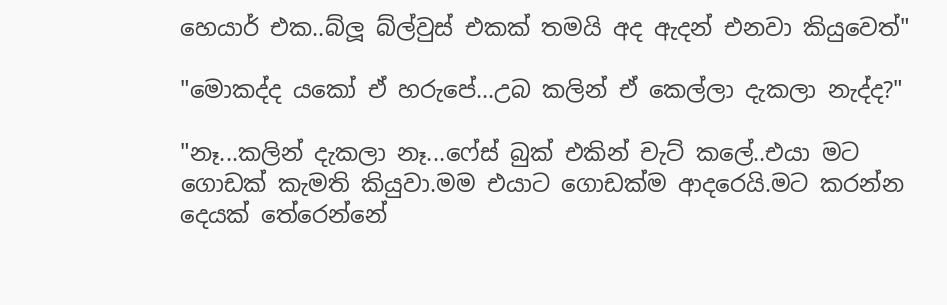හෙයාර් එක..බ්ලූ බ්ල්වුස් එකක් තමයි අද ඇදන් එනවා කියුවෙත්"

"මොකද්ද යකෝ ඒ හරුපේ...උබ කලින් ඒ කෙල්ලා දැකලා නැද්ද?"

"නෑ...කලින් දැකලා නෑ...ෆේස් බුක් එකින් චැට් කලේ..එයා මට ගොඩක් කැමති කියුවා.මම එයාට ගොඩක්ම ආදරෙයි.මට කරන්න දෙයක් තේරෙන්නේ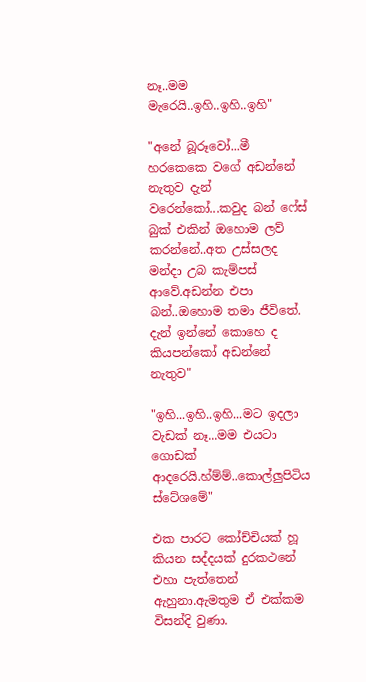නෑ..මම මැරෙයි..ඉහි..ඉහි..ඉහි"

"අනේ බූරූවෝ...මී හරකෙකෙ වගේ අඩන්නේ නැතුව දැන් වරෙන්කෝ...කවුද බන් ෆේස් බුක් එකින් ඔහොම ලව් කරන්නේ..අත උස්සලද මන්දා උබ කැම්පස් ආවේ.අඩන්න එපා බන්..ඔහොම තමා ජීවිතේ. දැන් ඉන්නේ කොහෙ ද කියපන්කෝ අඩන්නේ නැතුව"

"ඉහි...ඉහි..ඉහි...මට ඉදලා වැඩක් නෑ...මම එයටා ගොඩක් ආදරෙයි.හ්ම්ම්..කොල්ලුපිටිය ස්ටේශමේ"

එක පාරට කෝච්චියක් හූ කියන සද්දයක් දුරකථනේ එහා පැත්තෙන් ඇහුනා.ඇමතුම ඒ එක්කම විසන්දි වුණා.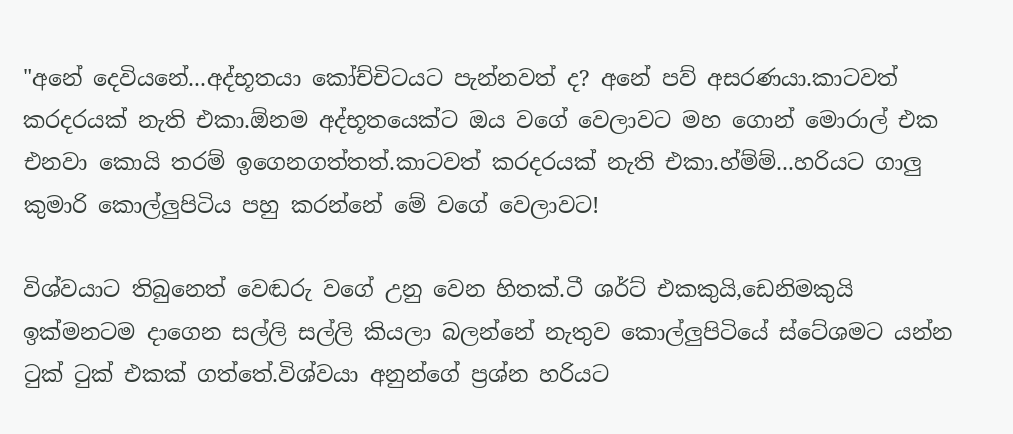"අනේ දෙවියනේ...අද්භූතයා කෝච්චිටයට පැන්නවත් ද? අනේ පව් අසරණයා.කාටවත් කරදරයක් නැති එකා.ඕනම අද්භූතයෙක්ට ඔය වගේ වෙලාවට මහ ගොන් මොරාල් එක එනවා කොයි තරම් ඉගෙනගත්තත්.කාටවත් කරදරයක් නැති එකා.හ්ම්ම්...හරියට ගාලු කුමාරි කොල්ලුපිටිය පහු කරන්නේ මේ වගේ වෙලාවට!

විශ්වයාට තිබුනෙත් වෙඬරු වගේ උනු වෙන හිතක්.ටී ශර්ට් එකකුයි,ඩෙනිමකුයි ඉක්මනටම දාගෙන සල්ලි සල්ලි කියලා බලන්නේ නැතුව කොල්ලුපිටියේ ස්ටේශමට යන්න ටුක් ටුක් එකක් ගත්තේ.විශ්වයා අනුන්ගේ ප්‍රශ්න හරියට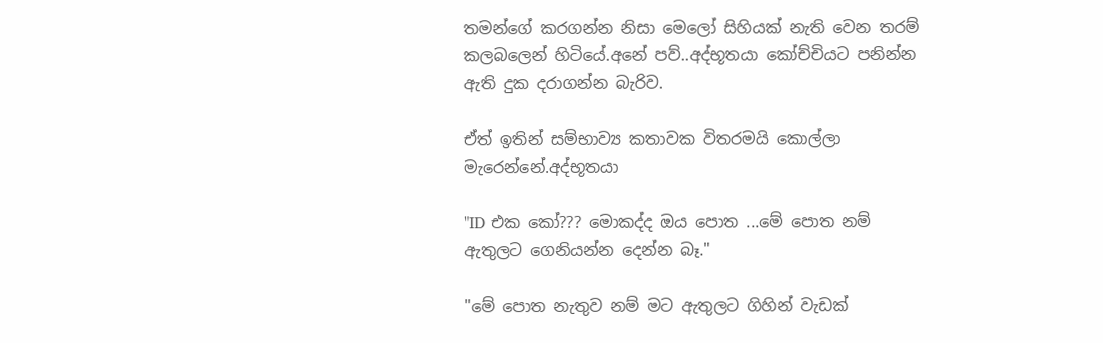තමන්ගේ කරගන්න නිසා මෙලෝ සිහියක් නැති වෙන තරම් කලබලෙන් හිටියේ.අනේ පව්..අද්භූතයා කෝච්චියට පනින්න ඇති දුක දරාගන්න බැරිව.

ඒත් ඉතින් සම්භාව්‍ය කතාවක විතරමයි කොල්ලා මැරෙන්නේ.අද්භූතයා

"ID එක කෝ??? මොකද්ද ඔය පොත ...මේ පොත නම් ඇතුලට ගෙනියන්න දෙන්න බෑ."

"මේ පොත නැතුව නම් මට ඇතුලට ගිහින් වැඩක්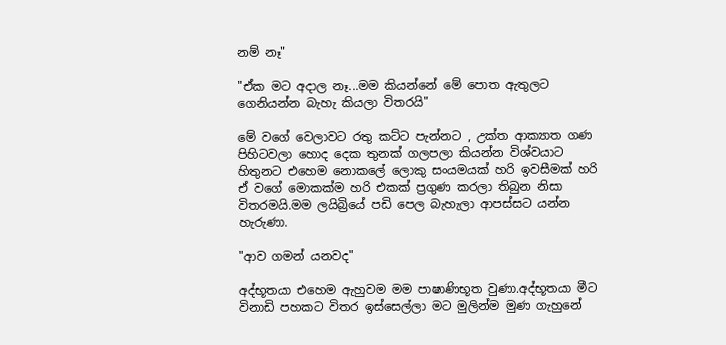නම් නෑ"

"ඒක මට අදාල නෑ...මම කියන්නේ මේ පොත ඇතුලට ගෙනියන්න බැහැ කියලා විතරයි"

මේ වගේ වෙලාවට රතු කට්ට පැන්නට , උක්ත ආක්‍යාත ගණ පිහිටවලා හොද දෙක තුනක් ගලපලා කියන්න විශ්වයාට හිතුනට එහෙම නොකලේ ලොකු සංයමයක් හරි ඉවසීමක් හරි ඒ වගේ මොකක්ම හරි එකක් ප්‍රගුණ කරලා තිබුන නිසා විතරමයි.මම ලයිබ්‍රියේ පඩි පෙල බැහැලා ආපස්සට යන්න හැරුණා.

"ආව ගමන් යනවද"

අද්භූතයා එහෙම ඇහුවම මම පාෂාණිභූත වුණා.අද්භූතයා මීට විනාඩි පහකට විතර ඉස්සෙල්ලා මට මුලින්ම මුණ ගැහුනේ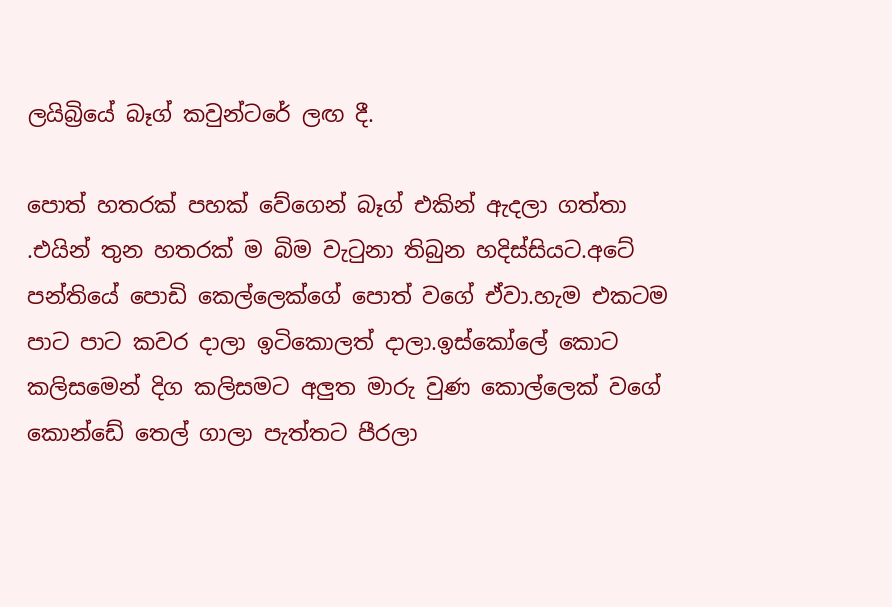ලයිබ්‍රියේ බෑග් කවුන්ටරේ ලඟ දී.

පොත් හතරක් පහක් වේගෙන් බෑග් එකින් ඇදලා ගත්තා .එයින් තුන හතරක් ම බිම වැටුනා තිබුන හදිස්සියට.අටේ පන්තියේ පොඩි කෙල්ලෙක්ගේ පොත් වගේ ඒවා.හැම එකටම පාට පාට කවර දාලා ඉටිකොලත් දාලා.ඉස්කෝලේ කොට කලිසමෙන් දිග කලිසමට අලුත මාරු වුණ කොල්ලෙක් වගේ කොන්ඩේ තෙල් ගාලා පැත්තට පීරලා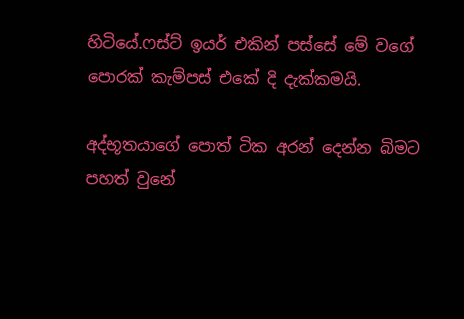හිටියේ.ෆස්ට් ඉයර් එකින් පස්සේ මේ වගේ පොරක් කැම්පස් එකේ දි දැක්කමයි.

අද්භූතයාගේ පොත් ටික අරන් දෙන්න බිමට පහත් වුනේ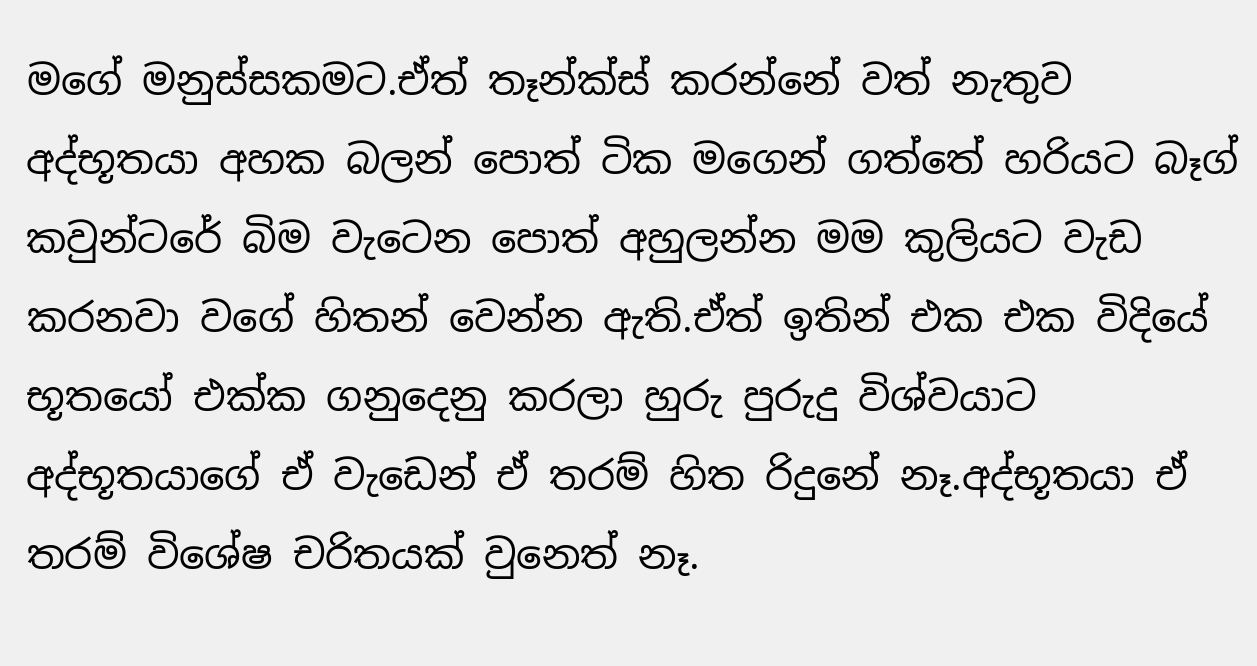මගේ මනුස්සකමට.ඒත් තෑන්ක්ස් කරන්නේ වත් නැතුව අද්භූතයා අහක බලන් පොත් ටික මගෙන් ගත්තේ හරියට බෑග් කවුන්ටරේ බිම වැටෙන පොත් අහුලන්න මම කුලියට වැඩ කරනවා වගේ හිතන් වෙන්න ඇති.ඒත් ඉතින් එක එක විදියේ භූතයෝ එක්ක ගනුදෙනු කරලා හුරු පුරුදු විශ්වයාට අද්භූතයාගේ ඒ වැඩෙන් ඒ තරම් හිත රිදුනේ නෑ.අද්භූතයා ඒ තරම් විශේෂ චරිතයක් වුනෙත් නෑ.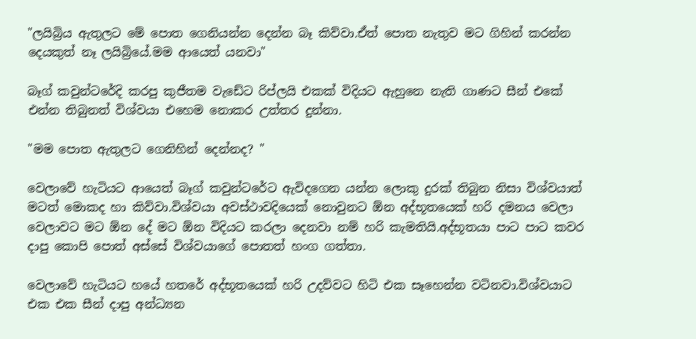"ලයිබ්‍රිය ඇතුලට මේ පොත ගෙනියන්න දෙන්න බෑ කිව්වා.ඒත් පොත නැතුව මට ගිහින් කරන්න දෙයකුත් නෑ ලයිබ්‍රියේ.මම ආයෙත් යනවා"

බෑග් කවුන්ටරේදි කරපු කුජීතම වැඩේට රිප්ලයි එකක් විදියට ඇහුනෙ නැති ගාණට සීන් එකේ එන්න තිබුනත් විශ්වයා එහෙම නොකර උත්තර දුන්නා.

"මම පොත ඇතුලට ගෙනිහින් දෙන්නද? "

වෙලාවේ හැටියට ආයෙත් බෑග් කවුන්ටරේට ඇවිදගෙන යන්න ලොකු දුරක් තිබුන නිසා විශ්වයාත් මටත් මොකද හා කිව්වා.විශ්වයා අවස්ථාවදියෙක් නොවුනට ඕන අද්භූතයෙක් හරි දමනය වෙලා වෙලාවට මට ඕන දේ මට ඕන විදියට කරලා දෙනවා නම් හරි කැමතියි.අද්භූතයා පාට පාට කවර දාපු කොපි පොත් අස්සේ විශ්වයාගේ පොතත් හංග ගත්තා.

වෙලාවේ හැටියට හයේ හතරේ අද්භූතයෙක් හරි උදව්වට හිටි එක සෑහෙන්න වටිනවා.විශ්වයාට එක එක සීන් දාපු අන්ධ්‍යන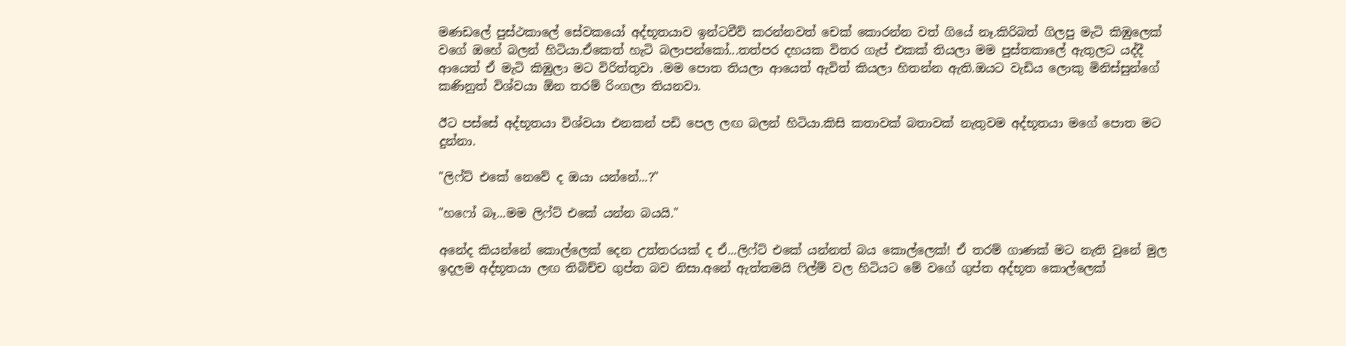මණඩලේ පුස්ථකාලේ සේවකයෝ අද්භූතයාව ඉන්ටවීව් කරන්නවත් චෙක් කොරන්න වත් ගියේ නෑ.කිරිබත් ගිලපු මැටි කිඹුලෙක් වගේ ඔහේ බලන් හිටියා.ඒකෙත් හැටි බලාපන්කෝ...තත්පර දහයක විතර ගැප් එකක් තියලා මම පුස්තකාලේ ඇතුලට යද්දී ආයෙත් ඒ මැටි කිඹුලා මට විරිත්තුවා .මම පොත තියලා ආයෙත් ඇවිත් කියලා හිතන්න ඇති.ඔයට වැඩිය ලොකු මිනිස්සුන්ගේ කණිනුත් විශ්වයා ඕන තරම් රිංගලා තියනවා.

ඊට පස්සේ අද්භූතයා විශ්වයා එනකන් පඩි පෙල ලඟ බලන් හිටියා.කිසි කතාවක් බතාවක් නැතුවම අද්භූතයා මගේ පොත මට දුන්නා.

"ලිෆ්ට් එකේ නෙවේ ද ඔයා යන්නේ...?"

"හෆෝ බෑ...මම ලිෆ්ට් එකේ යන්න බයයි."

අනේද කියන්නේ කොල්ලෙක් දෙන උත්තරයක් ද ඒ...ලිෆ්ට් එකේ යන්නත් බය කොල්ලෙක්! ඒ තරම් ගාණක් මට නැති වුනේ මුල ඉදලම අද්භූතයා ලඟ තිබිච්ච ගුප්ත බව නිසා.අනේ ඇත්තමයි ෆිල්ම් වල හිටියට මේ වගේ ගුප්ත අද්භූත කොල්ලෙක්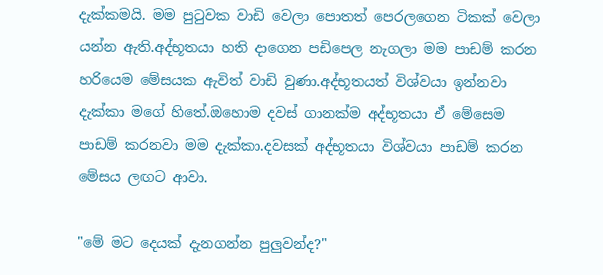දැක්කමයි. මම පුටුවක වාඩි වෙලා පොතත් පෙරලගෙන ටිකක් වෙලා යන්න ඇති.අද්භූතයා හති දාගෙන පඩිපෙල නැගලා මම පාඩම් කරන හරියෙම මේසයක ඇවිත් වාඩි වුණා.අද්භූතයත් විශ්වයා ඉන්නවා දැක්කා මගේ හිතේ.ඔහොම දවස් ගානක්ම අද්භූතයා ඒ මේසෙම පාඩම් කරනවා මම දැක්කා.දවසක් අද්භූතයා විශ්වයා පාඩම් කරන මේසය ලඟට ආවා.

"මේ මට දෙයක් දැනගන්න පුලුවන්ද?"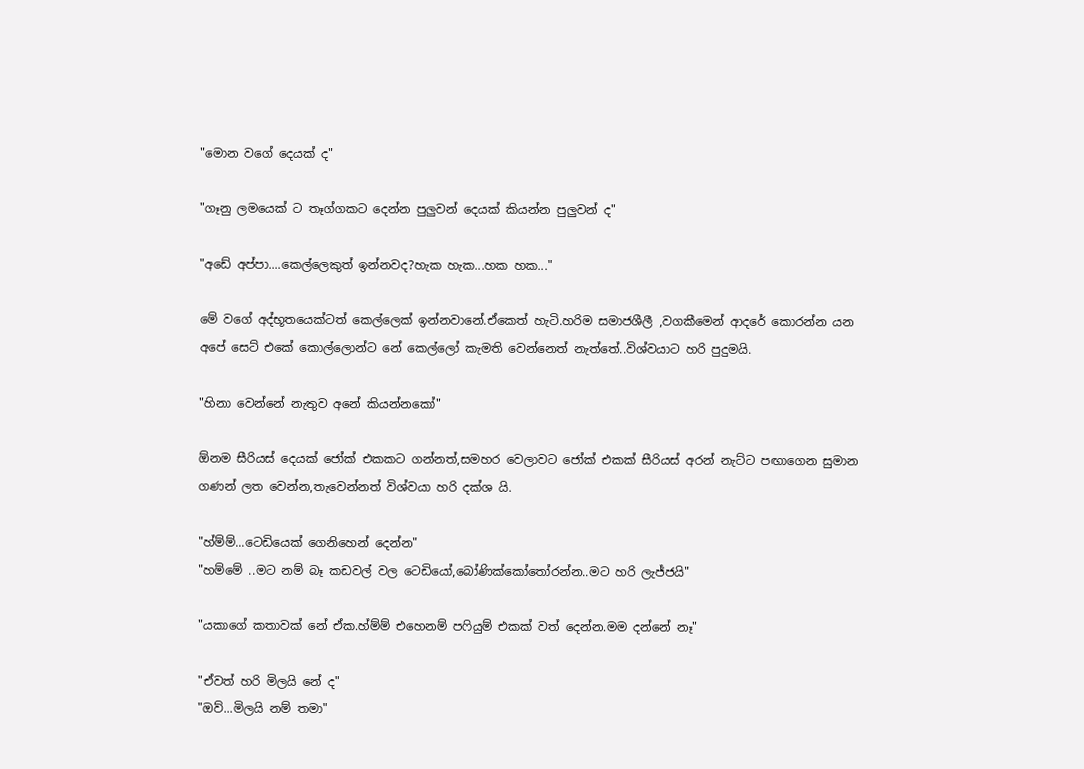"මොන වගේ දෙයක් ද"

"ගෑනු ලමයෙක් ට තෑග්ගකට දෙන්න පුලුවන් දෙයක් කියන්න පුලුවන් ද"

"අඩේ අප්පා....කෙල්ලෙකුත් ඉන්නවද?හැක හැක...හක හක..."

මේ වගේ අද්භූතයෙක්ටත් කෙල්ලෙක් ඉන්නවානේ.ඒකෙත් හැටි.හරිම සමාජශීලී ,වගකීමෙන් ආදරේ කොරන්න යන අපේ සෙට් එකේ කොල්ලොන්ට නේ කෙල්ලෝ කැමති වෙන්නෙත් නැත්තේ..විශ්වයාට හරි පුදුමයි.

"හිනා වෙන්නේ නැතුව අනේ කියන්නකෝ"

ඕනම සීරියස් දෙයක් ජෝක් එකකට ගන්නත්,සමහර වෙලාවට ජෝක් එකක් සීරියස් අරන් නැට්ට පඟාගෙන සුමාන ගණන් ලත වෙන්න,තැවෙන්නත් විශ්වයා හරි දක්ශ යි.

"හ්ම්ම්...ටෙඩියෙක් ගෙනිහෙන් දෙන්න"
"හම්මේ ..මට නම් බෑ කඩවල් වල ටෙඩියෝ,බෝණික්කෝතෝරන්න..මට හරි ලැජ්ජයි"

"යකාගේ කතාවක් නේ ඒක.හ්ම්ම් එහෙනම් පෆියුම් එකක් වත් දෙන්න.මම දන්නේ නෑ"

"ඒවත් හරි මිලයි නේ ද"
"ඔව්...මිලයි නම් තමා"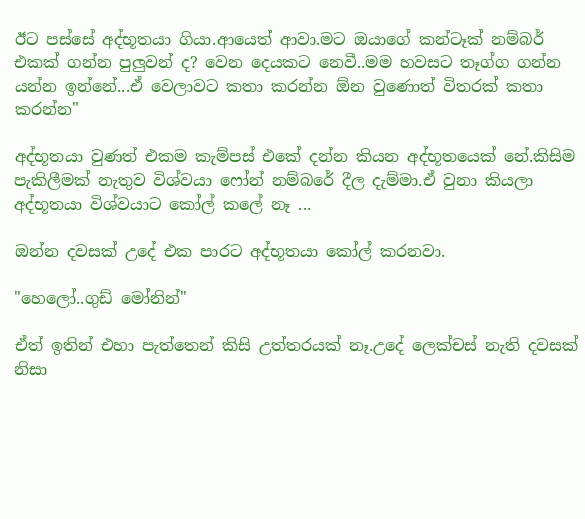ඊට පස්සේ අද්භූතයා ගියා.ආයෙත් ආවා.මට ඔයාගේ කන්ටෑක් නම්බර් එකක් ගන්න පුලුවන් ද? වෙන දෙයකට නෙවී..මම හවසට තෑග්ග ගන්න යන්න ඉන්නේ...ඒ වෙලාවට කතා කරන්න ඕන වුණොත් විතරක් කතා කරන්න"

අද්භූතයා වුණත් එකම කැම්පස් එකේ දන්න කියන අද්භූතයෙක් නේ.කිසිම පැකිලීමක් නැතුව විශ්වයා ෆෝන් නම්බරේ දීල දැම්මා.ඒ වුනා කියලා අද්භූතයා විශ්වයාට කෝල් කලේ නෑ ...

ඔන්න දවසක් උදේ එක පාරට අද්භූතයා කෝල් කරනවා.

"හෙලෝ..ගුඩ් මෝනින්"

ඒත් ඉතින් එහා පැත්තෙන් කිසි උත්තරයක් නෑ.උදේ ලෙක්චස් නැති දවසක් නිසා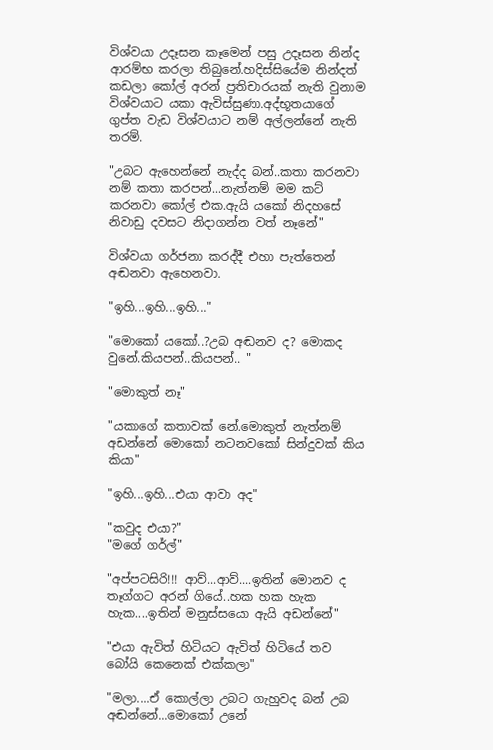විශ්වයා උදෑසන කෑමෙන් පසු උදෑසන නින්ද ආරම්භ කරලා තිබුනේ.හදිස්සියේම නින්දත් කඩලා කෝල් අරන් ප්‍රතිචාරයක් නැති වුනාම විශ්වයාට යකා ඇවිස්සුණා.අද්භූතයාගේ ගුප්ත වැඩ විශ්වයාට නම් අල්ලන්නේ නැති තරම්.

"උබට ඇහෙන්නේ නැද්ද බන්..කතා කරනවා නම් කතා කරපන්...නැත්නම් මම කට් කරනවා කෝල් එක.ඇයි යකෝ නිදහසේ නිවාඩු දවසට නිදාගන්න වත් නෑනේ"

විශ්වයා ගර්ජනා කරද්දී එහා පැත්තෙන් අඬනවා ඇහෙනවා.

"ඉහි...ඉහි...ඉහි..."

"මොකෝ යකෝ..?උබ අඬනව ද? මොකද වුනේ.කියපන්..කියපන්.. "

"මොකුත් නෑ"

"යකාගේ කතාවක් නේ.මොකුත් නැත්නම් අඩන්නේ මොකෝ නටනවකෝ සින්දුවක් කිය කියා"

"ඉහි...ඉහි...එයා ආවා අද"

"කවුද එයා?"
"මගේ ගර්ල්"

"අප්පටසිරි!!! ආව්...ආව්....ඉතින් මොනව ද තෑග්ගට අරන් ගියේ..හක හක හැක හැක....ඉතින් මනුස්සයො ඇයි අඩන්නේ"

"එයා ඇවිත් හිටියට ඇවිත් හිටියේ තව බෝයි කෙනෙක් එක්කලා"

"මලා....ඒ කොල්ලා උබට ගැහුවද බන් උබ අඬන්නේ...මොකෝ උනේ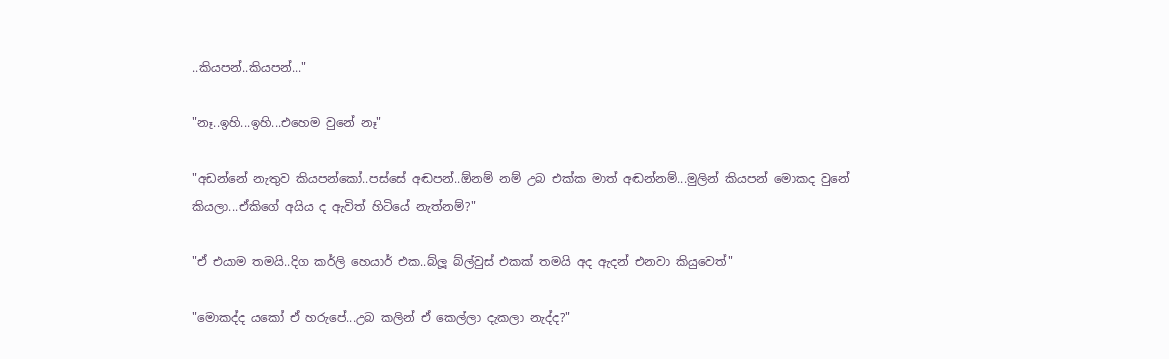..කියපන්..කියපන්..."

"නෑ..ඉහි...ඉහි...එහෙම වුනේ නෑ"

"අඩන්නේ නැතුව කියපන්කෝ..පස්සේ අඬපන්..ඕනම් නම් උබ එක්ක මාත් අඬන්නම්...මුලින් කියපන් මොකද වුනේ කියලා...ඒකිගේ අයිය ද ඇවිත් හිටියේ නැත්නම්?"

"ඒ එයාම තමයි..දිග කර්ලි හෙයාර් එක..බ්ලූ බ්ල්වුස් එකක් තමයි අද ඇදන් එනවා කියුවෙත්"

"මොකද්ද යකෝ ඒ හරුපේ...උබ කලින් ඒ කෙල්ලා දැකලා නැද්ද?"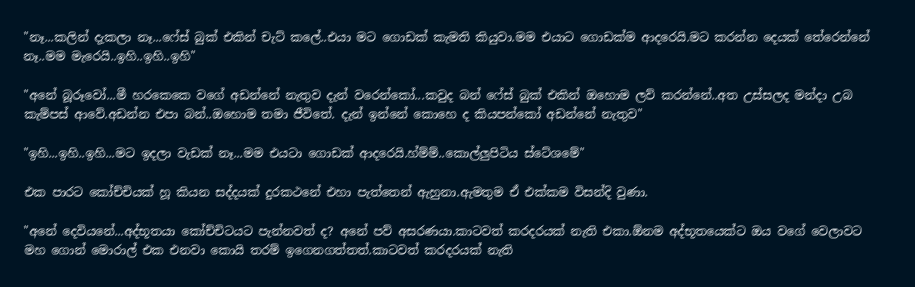"නෑ...කලින් දැකලා නෑ...ෆේස් බුක් එකින් චැට් කලේ..එයා මට ගොඩක් කැමති කියුවා.මම එයාට ගොඩක්ම ආදරෙයි.මට කරන්න දෙයක් තේරෙන්නේ නෑ..මම මැරෙයි..ඉහි..ඉහි..ඉහි"

"අනේ බූරූවෝ...මී හරකෙකෙ වගේ අඩන්නේ නැතුව දැන් වරෙන්කෝ...කවුද බන් ෆේස් බුක් එකින් ඔහොම ලව් කරන්නේ..අත උස්සලද මන්දා උබ කැම්පස් ආවේ.අඩන්න එපා බන්..ඔහොම තමා ජීවිතේ. දැන් ඉන්නේ කොහෙ ද කියපන්කෝ අඩන්නේ නැතුව"

"ඉහි...ඉහි..ඉහි...මට ඉදලා වැඩක් නෑ...මම එයටා ගොඩක් ආදරෙයි.හ්ම්ම්..කොල්ලුපිටිය ස්ටේශමේ"

එක පාරට කෝච්චියක් හූ කියන සද්දයක් දුරකථනේ එහා පැත්තෙන් ඇහුනා.ඇමතුම ඒ එක්කම විසන්දි වුණා.

"අනේ දෙවියනේ...අද්භූතයා කෝච්චිටයට පැන්නවත් ද? අනේ පව් අසරණයා.කාටවත් කරදරයක් නැති එකා.ඕනම අද්භූතයෙක්ට ඔය වගේ වෙලාවට මහ ගොන් මොරාල් එක එනවා කොයි තරම් ඉගෙනගත්තත්.කාටවත් කරදරයක් නැති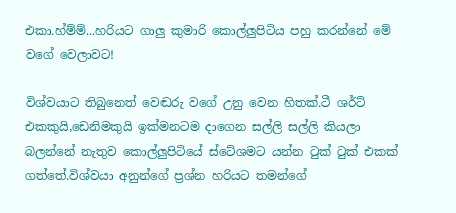එකා.හ්ම්ම්...හරියට ගාලු කුමාරි කොල්ලුපිටිය පහු කරන්නේ මේ වගේ වෙලාවට!

විශ්වයාට තිබුනෙත් වෙඬරු වගේ උනු වෙන හිතක්.ටී ශර්ට් එකකුයි,ඩෙනිමකුයි ඉක්මනටම දාගෙන සල්ලි සල්ලි කියලා බලන්නේ නැතුව කොල්ලුපිටියේ ස්ටේශමට යන්න ටුක් ටුක් එකක් ගත්තේ.විශ්වයා අනුන්ගේ ප්‍රශ්න හරියට තමන්ගේ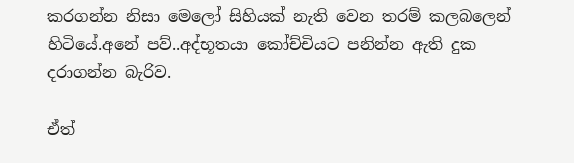කරගන්න නිසා මෙලෝ සිහියක් නැති වෙන තරම් කලබලෙන් හිටියේ.අනේ පව්..අද්භූතයා කෝච්චියට පනින්න ඇති දුක දරාගන්න බැරිව.

ඒත්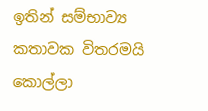ඉතින් සම්භාව්‍ය කතාවක විතරමයි කොල්ලා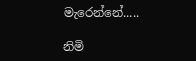මැරෙන්නේ.....

නිමි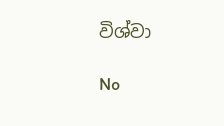විශ්වා

No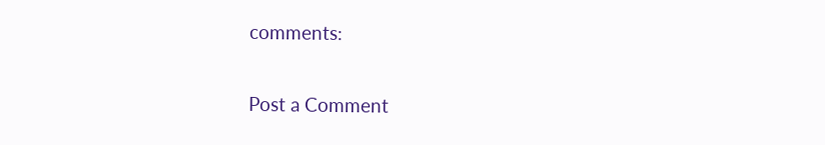comments:

Post a Comment